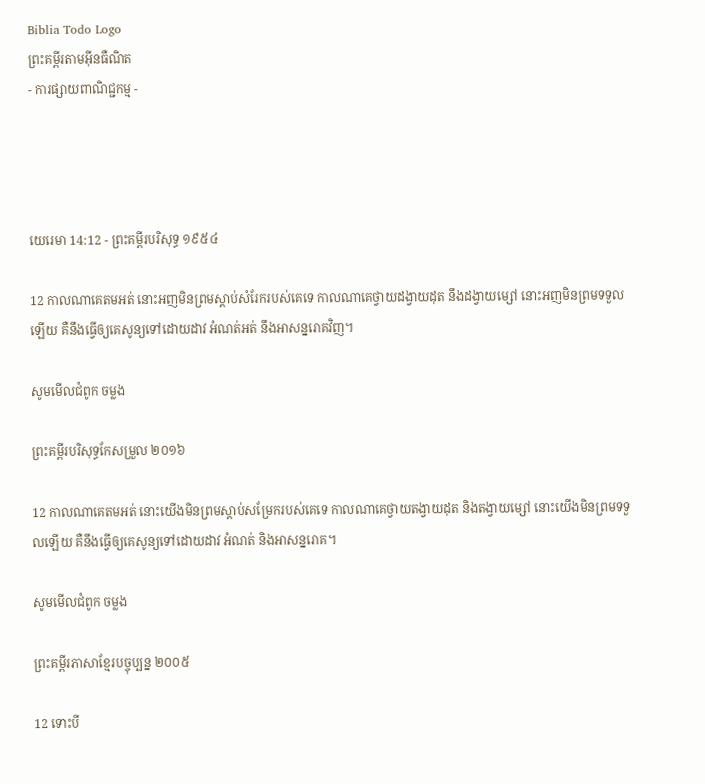Biblia Todo Logo
ព្រះគម្ពីរតាមអ៊ីនធឺណិត
- ការផ្សាយពាណិជ្ជកម្ម -




យេរេមា 14:12 - ព្រះគម្ពីរបរិសុទ្ធ ១៩៥៤

12 កាលណាគេតមអត់ នោះអញមិនព្រមស្តាប់សំរែករបស់គេទេ កាលណាគេថ្វាយដង្វាយដុត នឹងដង្វាយម្សៅ នោះអញមិនព្រមទទួលឡើយ គឺនឹងធ្វើឲ្យគេសូន្យទៅដោយដាវ អំណត់‌អត់ នឹងអាសន្ន‌រោគវិញ។

សូមមើលជំពូក ចម្លង

ព្រះគម្ពីរបរិសុទ្ធកែសម្រួល ២០១៦

12 កាលណាគេតមអត់ នោះយើងមិនព្រមស្ដាប់សម្រែករបស់គេទេ កាលណាគេថ្វាយតង្វាយដុត និងតង្វាយម្សៅ នោះយើងមិនព្រមទទួលឡើយ គឺនឹងធ្វើឲ្យគេសូន្យទៅដោយដាវ អំណត់ និងអាសន្ន‌រោគ។

សូមមើលជំពូក ចម្លង

ព្រះគម្ពីរភាសាខ្មែរបច្ចុប្បន្ន ២០០៥

12 ទោះបី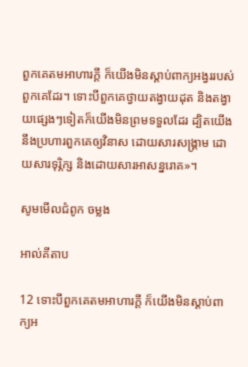ពួកគេតមអាហារក្ដី ក៏យើងមិនស្ដាប់ពាក្យអង្វររបស់ពួកគេដែរ។ ទោះបីពួកគេថ្វាយតង្វាយដុត និងតង្វាយផ្សេងៗទៀតក៏យើងមិនព្រមទទួលដែរ ដ្បិតយើងនឹងប្រហារពួកគេឲ្យវិនាស ដោយ‌សារសង្គ្រាម ដោយ‌សារទុរ្ភិក្ស និងដោយ‌សារអាសន្ន‌រោគ»។

សូមមើលជំពូក ចម្លង

អាល់គីតាប

12 ទោះបីពួកគេតមអាហារក្ដី ក៏យើងមិនស្ដាប់ពាក្យអ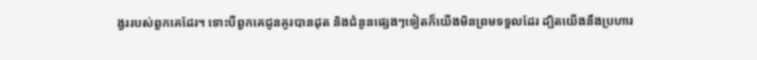ង្វររបស់ពួកគេដែរ។ ទោះបីពួកគេជូនគូរបានដុត និងជំនូនផ្សេងៗទៀតក៏យើងមិនព្រមទទួលដែរ ដ្បិតយើងនឹងប្រហារ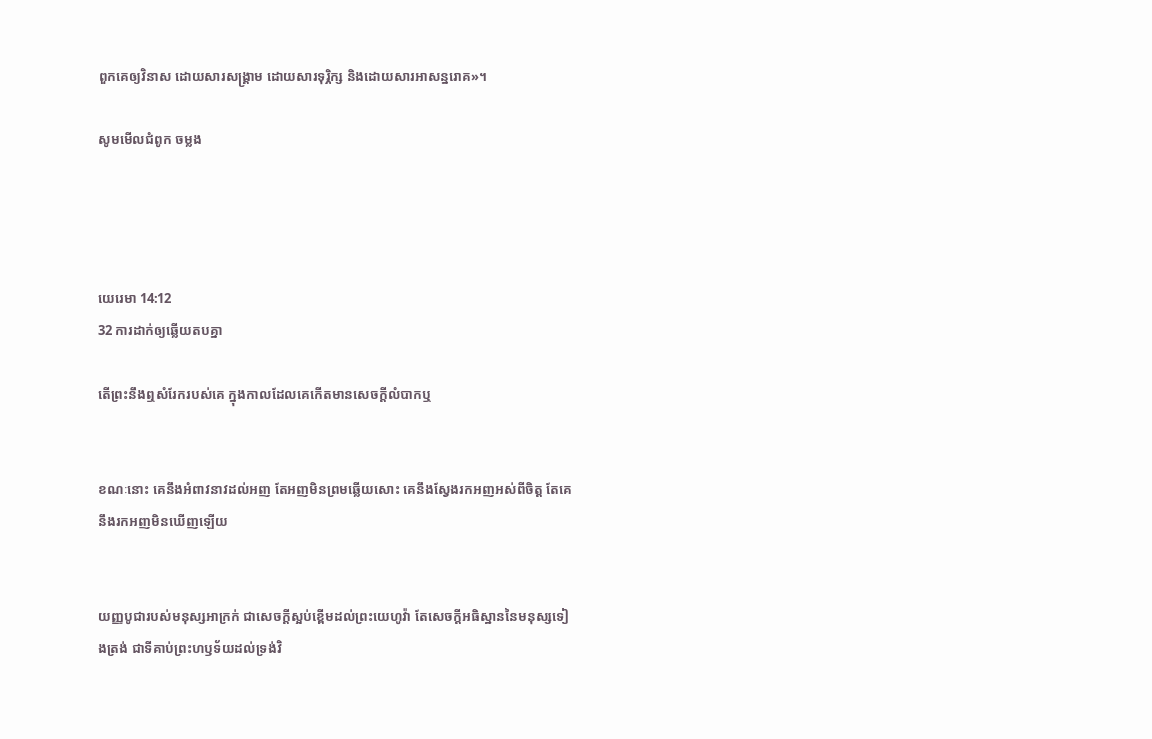ពួកគេឲ្យវិនាស ដោយ‌សារសង្គ្រាម ដោយ‌សារទុរ្ភិក្ស និងដោយ‌សារអាសន្ន‌រោគ»។

សូមមើលជំពូក ចម្លង




យេរេមា 14:12
32 ការដាក់ឲ្យឆ្លើយតបគ្នា

តើព្រះនឹងឮសំរែករបស់គេ ក្នុងកាលដែលគេកើតមានសេចក្ដីលំបាកឬ


ខណៈនោះ គេនឹងអំពាវ‌នាវដល់អញ តែអញមិនព្រមឆ្លើយសោះ គេនឹងស្វែងរកអញអស់ពីចិត្ត តែគេនឹងរកអញមិនឃើញឡើយ


យញ្ញ‌បូជារបស់មនុស្សអាក្រក់ ជាសេចក្ដីស្អប់ខ្ពើមដល់ព្រះ‌យេហូវ៉ា តែសេចក្ដីអធិស្ឋាននៃមនុស្សទៀង‌ត្រង់ ជាទីគាប់ព្រះ‌ហឫទ័យដល់ទ្រង់វិ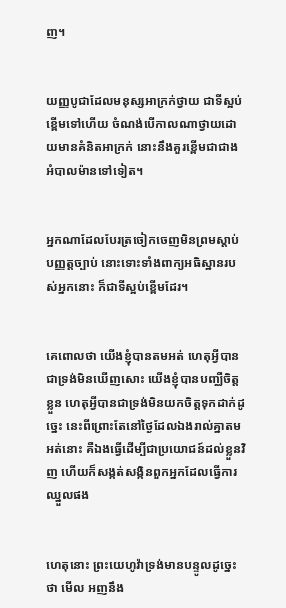ញ។


យញ្ញ‌បូជាដែលមនុស្សអាក្រក់ថ្វាយ ជាទីស្អប់ខ្ពើមទៅហើយ ចំណង់បើកាលណាថ្វាយដោយមានគំនិតអាក្រក់ នោះនឹងគួរខ្ពើមជាជាងអំបាល‌ម៉ានទៅទៀត។


អ្នកណាដែលបែរត្រចៀកចេញមិនព្រមស្តាប់បញ្ញត្តច្បាប់ នោះទោះទាំងពាក្យអធិស្ឋានរបស់អ្នកនោះ ក៏ជាទីស្អប់ខ្ពើមដែរ។


គេពោលថា យើងខ្ញុំបានតមអត់ ហេតុអ្វីបានជាទ្រង់មិនឃើញសោះ យើងខ្ញុំបានបញ្ឈឺចិត្តខ្លួន ហេតុអ្វីបានជាទ្រង់មិនយកចិត្តទុកដាក់ដូច្នេះ នេះពីព្រោះតែនៅថ្ងៃដែលឯងរាល់គ្នាតមអត់នោះ គឺឯងធ្វើដើម្បីជាប្រយោជន៍ដល់ខ្លួនវិញ ហើយក៏សង្កត់‌សង្កិនពួកអ្នកដែលធ្វើការឈ្នួលផង


ហេតុនោះ ព្រះ‌យេហូវ៉ាទ្រង់មានបន្ទូលដូច្នេះថា មើល អញនឹង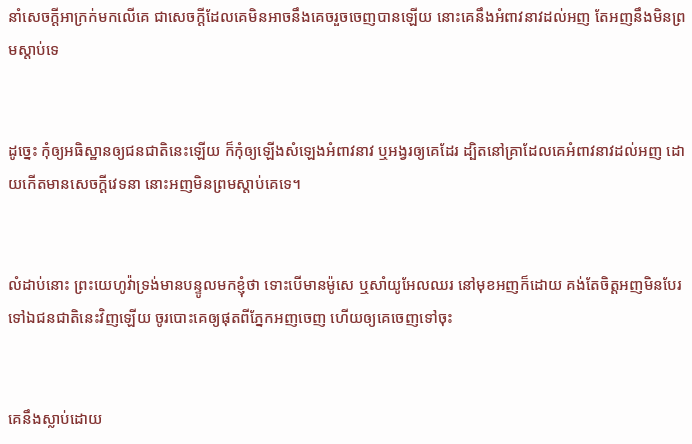នាំសេចក្ដីអាក្រក់មកលើគេ ជាសេចក្ដីដែលគេមិនអាចនឹងគេចរួចចេញបានឡើយ នោះគេនឹងអំពាវ‌នាវដល់អញ តែអញនឹងមិនព្រមស្តាប់ទេ


ដូច្នេះ កុំឲ្យអធិស្ឋានឲ្យជន‌ជាតិនេះឡើយ ក៏កុំឲ្យឡើងសំឡេងអំពាវ‌នាវ ឬអង្វរឲ្យគេដែរ ដ្បិតនៅគ្រាដែលគេអំពាវ‌នាវដល់អញ ដោយកើតមានសេចក្ដីវេទនា នោះអញមិនព្រមស្តាប់គេទេ។


លំដាប់នោះ ព្រះ‌យេហូវ៉ាទ្រង់មានបន្ទូលមកខ្ញុំថា ទោះបើមានម៉ូសេ ឬសាំយូ‌អែលឈរ នៅមុខអញក៏ដោយ គង់តែចិត្តអញមិនបែរទៅឯជន‌ជាតិនេះវិញឡើយ ចូរបោះគេឲ្យផុតពីភ្នែកអញចេញ ហើយឲ្យគេចេញទៅចុះ


គេនឹងស្លាប់ដោយ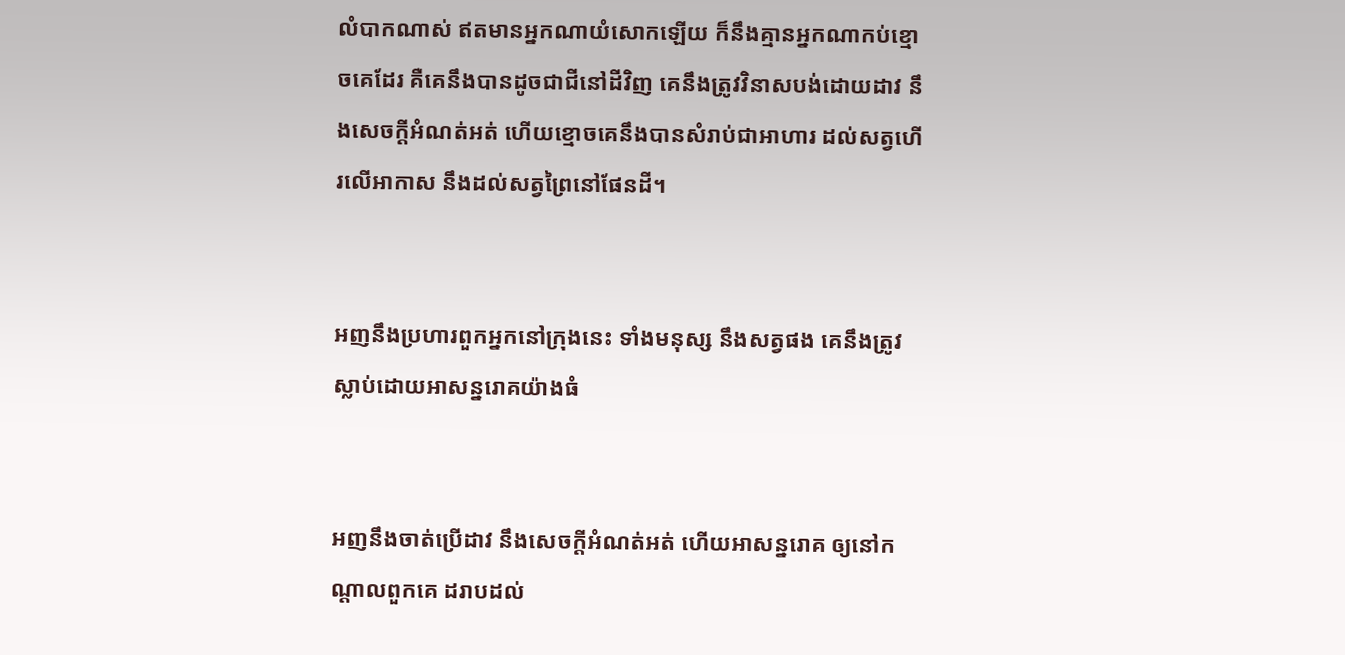លំបាកណាស់ ឥតមានអ្នកណាយំសោកឡើយ ក៏នឹងគ្មានអ្នកណាកប់ខ្មោចគេដែរ គឺគេនឹងបានដូចជាជីនៅដីវិញ គេនឹងត្រូវវិនាសបង់ដោយដាវ នឹងសេចក្ដីអំណត់‌អត់ ហើយខ្មោចគេនឹងបានសំរាប់ជាអាហារ ដល់សត្វហើរលើអាកាស នឹងដល់សត្វព្រៃនៅផែនដី។


អញនឹងប្រហារពួកអ្នកនៅក្រុងនេះ ទាំងមនុស្ស នឹងសត្វផង គេនឹងត្រូវស្លាប់ដោយអាសន្ន‌រោគយ៉ាងធំ


អញនឹងចាត់ប្រើដាវ នឹងសេចក្ដីអំណត់‌អត់ ហើយអាសន្ន‌រោគ ឲ្យនៅកណ្តាលពួកគេ ដរាបដល់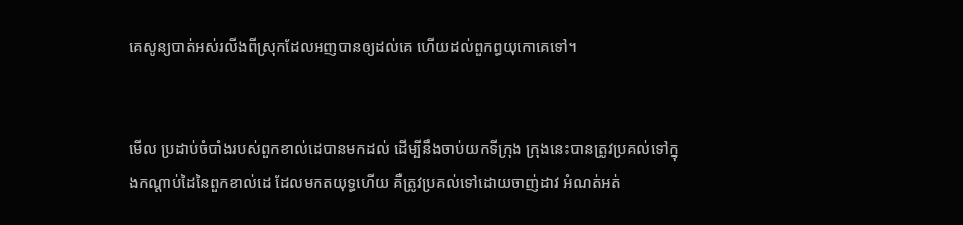គេសូន្យបាត់អស់រលីងពីស្រុកដែលអញបានឲ្យដល់គេ ហើយដល់ពួកព្ធយុ‌កោគេទៅ។


មើល ប្រដាប់ចំបាំងរបស់ពួកខាល់ដេបានមកដល់ ដើម្បីនឹងចាប់យកទីក្រុង ក្រុងនេះបានត្រូវប្រគល់ទៅក្នុងកណ្តាប់ដៃនៃពួកខាល់ដេ ដែលមកត‌យុទ្ធហើយ គឺត្រូវប្រគល់ទៅដោយចាញ់ដាវ អំណត់‌អត់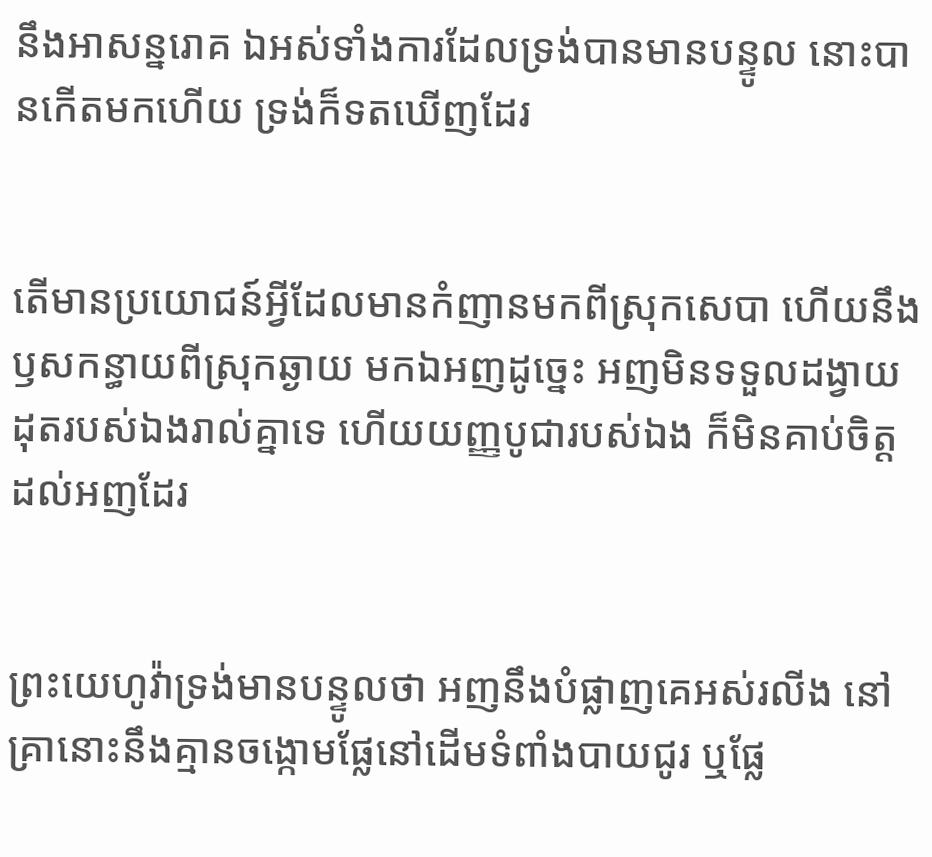នឹងអាសន្ន‌រោគ ឯអស់ទាំងការដែលទ្រង់បានមានបន្ទូល នោះបានកើតមកហើយ ទ្រង់ក៏ទតឃើញដែរ


តើមានប្រយោជន៍អ្វីដែលមានកំញានមកពីស្រុកសេបា ហើយនឹងឫសកន្ធាយពីស្រុកឆ្ងាយ មកឯអញដូច្នេះ អញមិនទទួលដង្វាយដុតរបស់ឯងរាល់គ្នាទេ ហើយយញ្ញ‌បូជារបស់ឯង ក៏មិនគាប់ចិត្តដល់អញដែរ


ព្រះ‌យេហូវ៉ាទ្រង់មានបន្ទូលថា អញនឹងបំផ្លាញគេអស់រលីង នៅគ្រានោះនឹងគ្មានចង្កោមផ្លែនៅដើមទំពាំង‌បាយ‌ជូរ ឬផ្លែ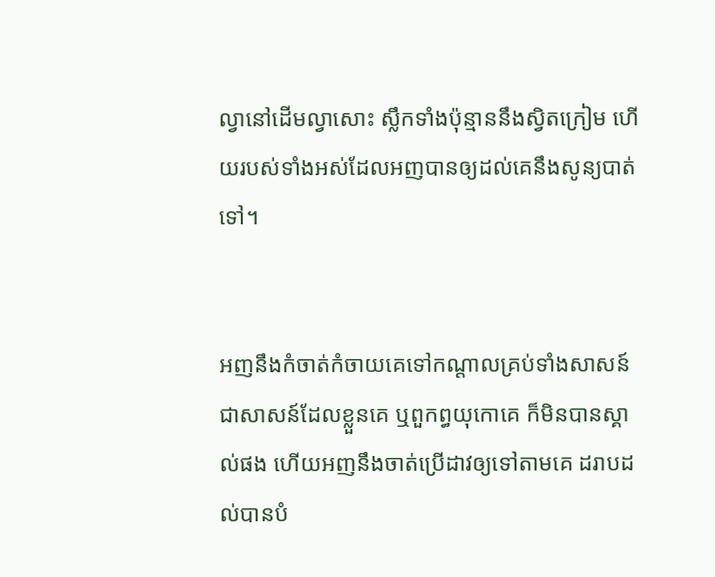ល្វានៅដើមល្វាសោះ ស្លឹកទាំងប៉ុន្មាននឹងស្វិតក្រៀម ហើយរបស់ទាំងអស់ដែលអញបានឲ្យដល់គេនឹងសូន្យបាត់ទៅ។


អញនឹងកំចាត់‌កំចាយគេទៅកណ្តាលគ្រប់ទាំងសាសន៍ ជាសាសន៍ដែលខ្លួនគេ ឬពួកព្ធយុ‌កោគេ ក៏មិនបានស្គាល់ផង ហើយអញនឹងចាត់ប្រើដាវឲ្យទៅតាមគេ ដរាបដល់បានបំ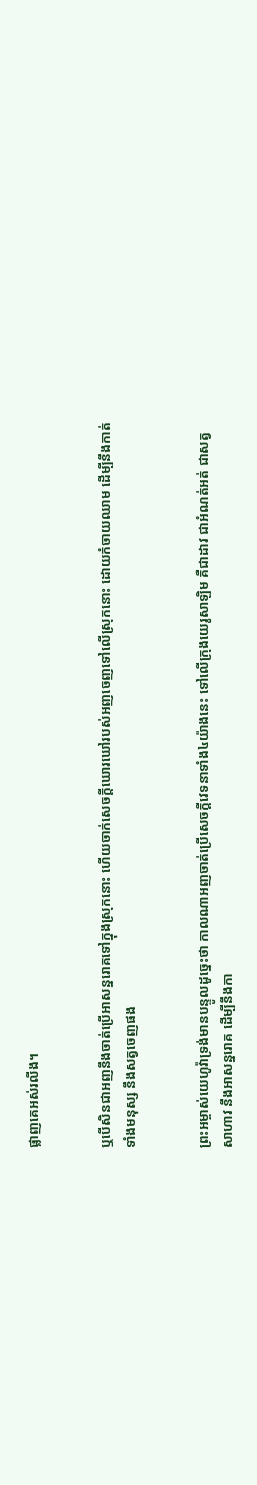ផ្លាញគេអស់រលីង។


ឬបើ‌សិនជាអញនឹងចាត់ប្រើអាសន្ន‌រោគទៅក្នុងស្រុកនោះ ហើយចាក់សេចក្ដីឃោរ‌ឃៅរបស់អញចេញទៅលើស្រុកនោះ ដោយកំចាយឈាម ដើម្បីនឹងកាត់ទាំងមនុស្ស នឹងសត្វចេញផង


ព្រះ‌អម្ចាស់យេហូវ៉ាទ្រង់មានបន្ទូលដូច្នេះថា កាលណាអញចាត់ប្រើសេចក្ដីវេទនាទាំង៤យ៉ាងនេះ ទៅលើក្រុងយេរូ‌សាឡិម គឺជាដាវ ជាអំណត់អត់ ជាសត្វសាហាវ នឹងអាសន្ន‌រោគ ដើម្បីនឹងកា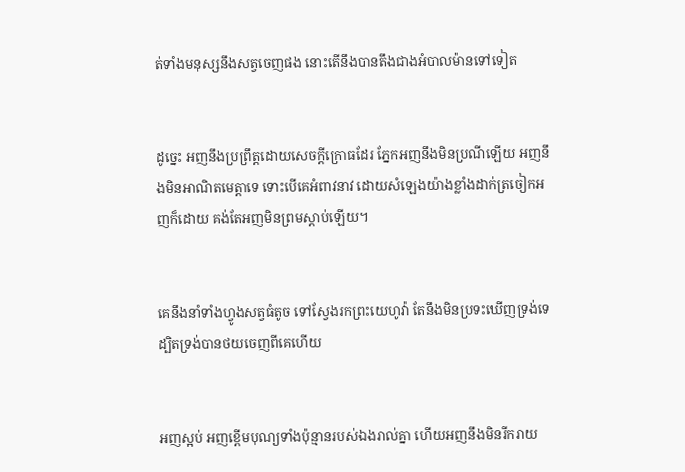ត់ទាំងមនុស្សនឹងសត្វចេញផង នោះតើនឹងបានតឹងជាងអំបាល‌ម៉ានទៅទៀត


ដូច្នេះ អញនឹងប្រព្រឹត្តដោយសេចក្ដីក្រោធដែរ ភ្នែកអញនឹងមិនប្រណីឡើយ អញនឹងមិនអាណិតមេត្តាទេ ទោះបើគេអំពាវ‌នាវ ដោយសំឡេងយ៉ាងខ្លាំងដាក់ត្រចៀកអញក៏ដោយ គង់តែអញមិនព្រមស្តាប់ឡើយ។


គេនឹងនាំទាំងហ្វូងសត្វធំតូច ទៅស្វែងរកព្រះ‌យេហូវ៉ា តែនឹងមិនប្រទះឃើញទ្រង់ទេ ដ្បិតទ្រង់បានថយចេញពីគេហើយ


អញស្អប់ អញខ្ពើមបុណ្យទាំងប៉ុន្មានរបស់ឯងរាល់គ្នា ហើយអញនឹងមិនរីក‌រាយ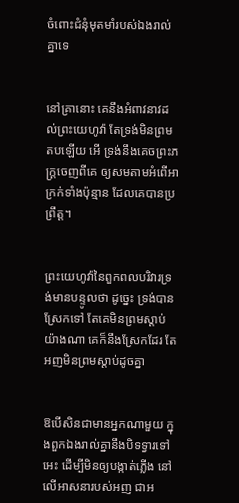ចំពោះជំនុំមុត‌មាំរបស់ឯងរាល់គ្នាទេ


នៅគ្រានោះ គេនឹងអំពាវ‌នាវដល់ព្រះ‌យេហូវ៉ា តែទ្រង់មិនព្រមតបឡើយ អើ ទ្រង់នឹងគេចព្រះ‌ភក្ត្រចេញពីគេ ឲ្យសមតាមអំពើអាក្រក់ទាំងប៉ុន្មាន ដែលគេបានប្រព្រឹត្ត។


ព្រះ‌យេហូវ៉ានៃពួកពល‌បរិវារទ្រង់មានបន្ទូលថា ដូច្នេះ ទ្រង់បានស្រែកទៅ តែគេមិនព្រមស្តាប់យ៉ាងណា គេក៏នឹងស្រែកដែរ តែអញមិនព្រមស្តាប់ដូចគ្នា


ឱបើសិនជាមានអ្នកណាមួយ ក្នុងពួកឯងរាល់គ្នានឹងបិទទ្វារទៅអេះ ដើម្បីមិនឲ្យបង្កាត់ភ្លើង នៅលើអាសនារបស់អញ ជាអ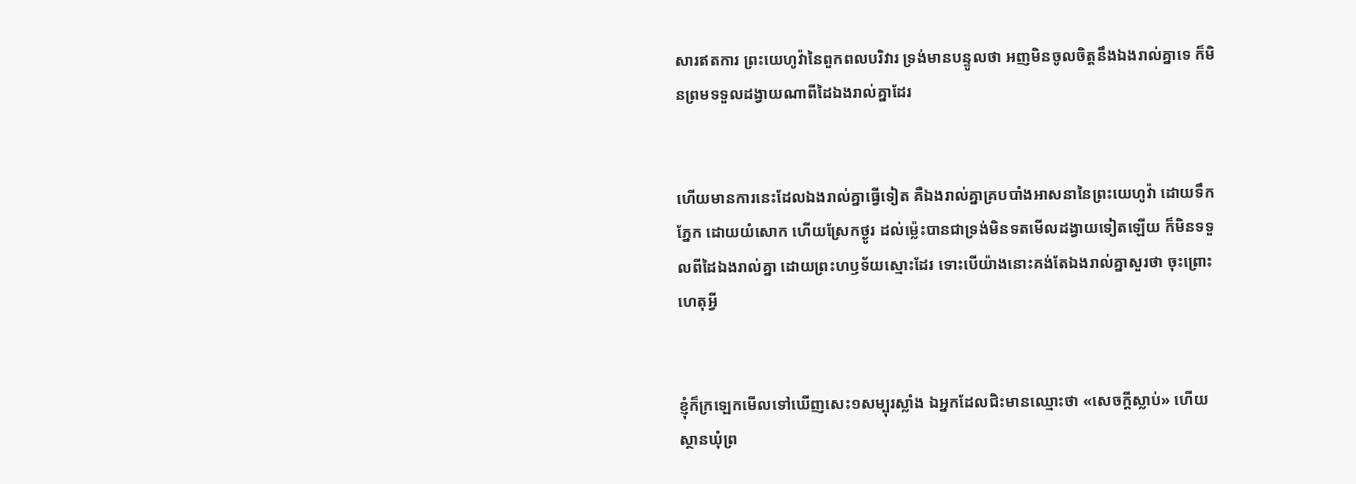សារឥតការ ព្រះ‌យេហូវ៉ានៃពួកពល‌បរិវារ ទ្រង់មានបន្ទូលថា អញមិនចូលចិត្តនឹងឯងរាល់គ្នាទេ ក៏មិនព្រមទទួលដង្វាយណាពីដៃឯងរាល់គ្នាដែរ


ហើយមានការនេះដែលឯងរាល់គ្នាធ្វើទៀត គឺឯងរាល់គ្នាគ្របបាំងអាសនានៃព្រះ‌យេហូវ៉ា ដោយទឹកភ្នែក ដោយយំសោក ហើយស្រែកថ្ងូរ ដល់‌ម៉្លេះបានជាទ្រង់មិនទតមើលដង្វាយទៀតឡើយ ក៏មិនទទួលពីដៃឯងរាល់គ្នា ដោយព្រះ‌ហឫទ័យស្មោះដែរ ទោះបើយ៉ាងនោះគង់តែឯងរាល់គ្នាសួរថា ចុះព្រោះហេតុអ្វី


ខ្ញុំក៏ក្រឡេកមើលទៅឃើញសេះ១សម្បុរស្លាំង ឯអ្នកដែលជិះមានឈ្មោះថា «សេចក្ដីស្លាប់» ហើយស្ថានឃុំព្រ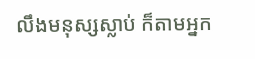លឹងមនុស្សស្លាប់ ក៏តាមអ្នក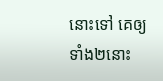នោះទៅ គេឲ្យទាំង២នោះ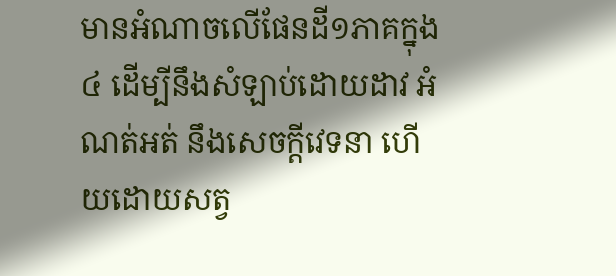មានអំណាចលើផែនដី១ភាគក្នុង៤ ដើម្បីនឹងសំឡាប់ដោយដាវ អំណត់អត់ នឹងសេចក្ដីវេទនា ហើយដោយសត្វ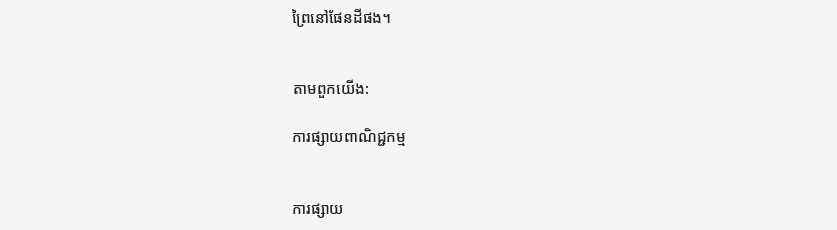ព្រៃនៅផែនដីផង។


តាមពួកយើង:

ការផ្សាយពាណិជ្ជកម្ម


ការផ្សាយ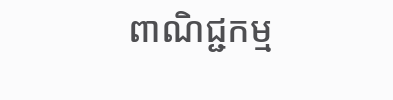ពាណិជ្ជកម្ម